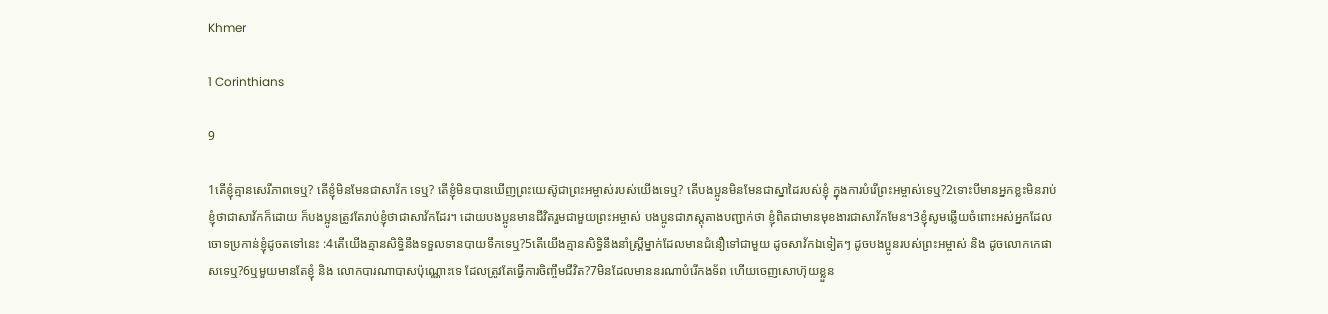Khmer

1 Corinthians

9

1តើខ្ញុំគ្មានសេរីភាពទេឬ? តើខ្ញុំមិនមែនជាសាវ័ក ទេឬ? តើខ្ញុំមិនបានឃើញព្រះយេស៊ូជាព្រះអម្ចាស់របស់យើងទេឬ? តើបងប្អូនមិនមែនជាស្នាដៃរបស់ខ្ញុំ ក្នុងការបំរើព្រះអម្ចាស់ទេឬ?2ទោះបីមានអ្នកខ្លះមិនរាប់ខ្ញុំថាជាសាវ័កក៏ដោយ ក៏បងប្អូនត្រូវតែរាប់ខ្ញុំថាជាសាវ័កដែរ។ ដោយបងប្អូនមានជីវិតរួមជាមួយព្រះអម្ចាស់ បងប្អូនជាភស្ដុតាងបញ្ជាក់ថា ខ្ញុំពិតជាមានមុខងារជាសាវ័កមែន។3ខ្ញុំសូមឆ្លើយចំពោះអស់អ្នកដែលចោទប្រកាន់ខ្ញុំដូចតទៅនេះ :4តើយើងគ្មានសិទ្ធិនឹងទទួលទានបាយទឹកទេឬ?5តើយើងគ្មានសិទ្ធិនឹងនាំស្ដ្រីម្នាក់ដែលមានជំនឿទៅជាមួយ ដូចសាវ័កឯទៀតៗ ដូចបងប្អូនរបស់ព្រះអម្ចាស់ និង ដូចលោកកេផាសទេឬ?6ឬមួយមានតែខ្ញុំ និង លោកបារណាបាសប៉ុណ្ណោះទេ ដែលត្រូវតែធ្វើការចិញ្ចឹមជីវិត?7មិនដែលមាននរណាបំរើកងទ័ព ហើយចេញសោហ៊ុយខ្លួន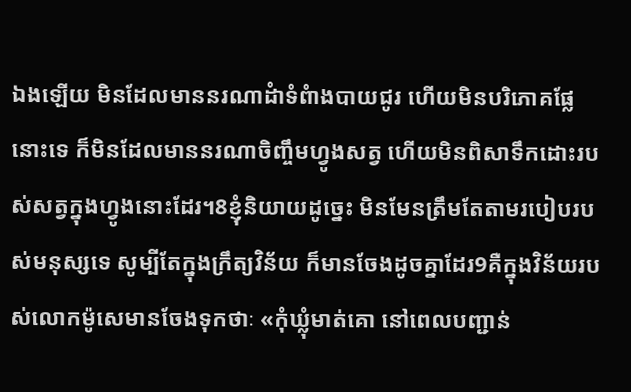ឯងឡើយ មិនដែលមាននរណាដំាទំពំាងបាយជូរ ហើយមិនបរិភោគផ្លែនោះទេ ក៏មិនដែលមាននរណាចិញ្ចឹមហ្វូងសត្វ ហើយមិនពិសាទឹកដោះរបស់សត្វក្នុងហ្វូងនោះដែរ។8ខ្ញុំនិយាយដូច្នេះ មិនមែនត្រឹមតែតាមរបៀបរបស់មនុស្សទេ សូម្បីតែក្នុងក្រឹត្យវិន័យ ក៏មានចែងដូចគ្នាដែរ9គឺក្នុងវិន័យរបស់លោកម៉ូសេមានចែងទុកថាៈ «កុំឃ្លុំមាត់គោ នៅពេលបញ្ជាន់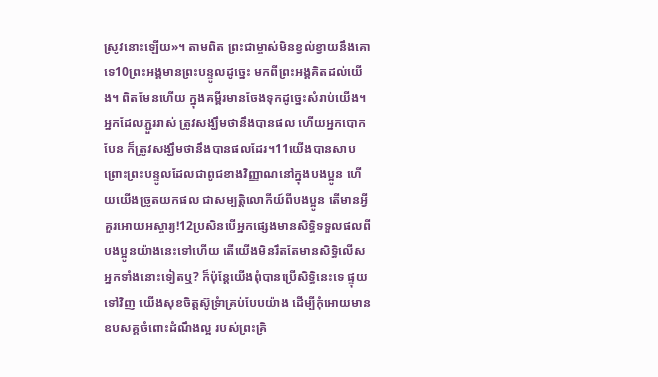ស្រូវនោះឡើយ»។ តាមពិត ព្រះជាម្ចាស់មិនខ្វល់ខ្វាយនឹងគោទេ10ព្រះអង្គមានព្រះបន្ទូលដូច្នេះ មកពីព្រះអង្គគិតដល់យើង។ ពិតមែនហើយ ក្នុងគម្ពីរមានចែងទុកដូច្នេះសំរាប់យើង។ អ្នកដែលភ្ជួររាស់ ត្រូវសង្ឃឹមថានឹងបានផល ហើយអ្នកបោកបែន ក៏ត្រូវសង្ឃឹមថានឹងបានផលដែរ។11យើងបានសាបព្រោះព្រះបន្ទូលដែលជាពូជខាងវិញ្ញាណនៅក្នុងបងប្អូន ហើយយើងច្រូតយកផល ជាសម្បត្ដិលោកីយ៍ពីបងប្អូន តើមានអ្វីគួរអោយអស្ចារ្យ!12ប្រសិនបើអ្នកផ្សេងមានសិទ្ធិទទួលផលពីបងប្អូនយ៉ាងនេះទៅហើយ តើយើងមិនរឹតតែមានសិទ្ធិលើសអ្នកទាំងនោះទៀតឬ? ក៏ប៉ុន្ដែយើងពុំបានប្រើសិទ្ធិនេះទេ ផ្ទុយទៅវិញ យើងសុខចិត្ដស៊ូទ្រំាគ្រប់បែបយ៉ាង ដើម្បីកុំអោយមានឧបសគ្គចំពោះដំណឹងល្អ របស់ព្រះគ្រិ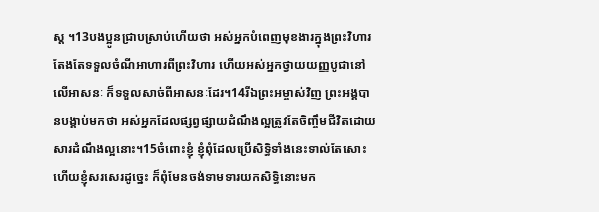ស្ដ ។13បងប្អូនជ្រាបស្រាប់ហើយថា អស់អ្នកបំពេញមុខងារក្នុងព្រះវិហារតែងតែទទួលចំណីអាហារពីព្រះវិហារ ហើយអស់អ្នកថ្វាយយញ្ញបូជានៅលើអាសនៈ ក៏ទទួលសាច់ពីអាសនៈដែរ។14រីឯព្រះអម្ចាស់វិញ ព្រះអង្គបានបង្គាប់មកថា អស់អ្នកដែលផ្សព្វផ្សាយដំណឹងល្អត្រូវតែចិញ្ចឹមជីវិតដោយសារដំណឹងល្អនោះ។15ចំពោះខ្ញុំ ខ្ញុំពុំដែលប្រើសិទ្ធិទាំងនេះទាល់តែសោះហើយខ្ញុំសរសេរដូច្នេះ ក៏ពុំមែនចង់ទាមទារយកសិទ្ធិនោះមក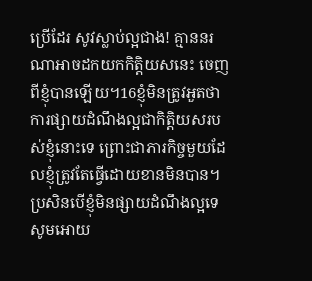ប្រើដែរ សូវស្លាប់ល្អជាង! គ្មាននរណាអាចដកយកកិត្ដិយសនេះ ចេញពីខ្ញុំបានឡើយ។16ខ្ញុំមិនត្រូវអួតថាការផ្សាយដំណឹងល្អជាកិត្ដិយសរបស់ខ្ញុំនោះទេ ព្រោះជាភារកិច្ចមួយដែលខ្ញុំត្រូវតែធ្វើដោយខានមិនបាន។ ប្រសិនបើខ្ញុំមិនផ្សាយដំណឹងល្អទេ សូមអោយ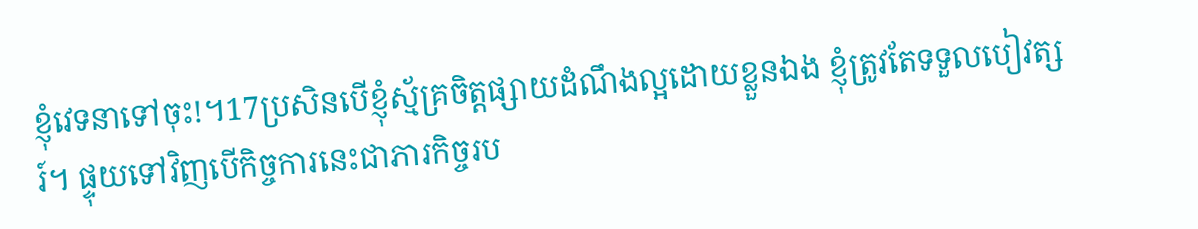ខ្ញុំវេទនាទៅចុះ!។17ប្រសិនបើខ្ញុំស្ម័គ្រចិត្ដផ្សាយដំណឹងល្អដោយខ្លួនឯង ខ្ញុំត្រូវតែទទួលបៀវត្សរ៍។ ផ្ទុយទៅវិញបើកិច្ចការនេះជាភារកិច្ចរប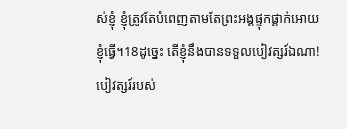ស់ខ្ញុំ ខ្ញុំត្រូវតែបំពេញតាមតែព្រះអង្គផ្ទុកផ្ដាក់អោយខ្ញុំធ្វើ។18ដូច្នេះ តើខ្ញុំនឹងបានទទួលបៀវត្សរ៍ឯណា! បៀវត្សរ៍របស់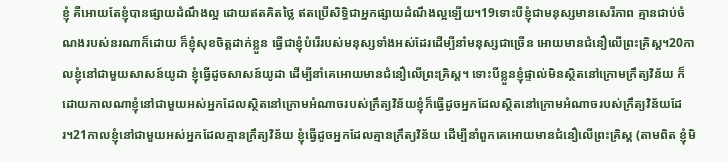ខ្ញុំ គឺអោយតែខ្ញុំបានផ្សាយដំណឹងល្អ ដោយឥតគិតថ្លៃ ឥតប្រើសិទ្ធិជាអ្នកផ្សាយដំណឹងល្អឡើយ។19ទោះបីខ្ញុំជាមនុស្សមានសេរីភាព គ្មានជាប់ចំណងរបស់នរណាក៏ដោយ ក៏ខ្ញុំសុខចិត្ដដាក់ខ្លួន ធ្វើជាខ្ញុំបំរើរបស់មនុស្សទាំងអស់ដែរដើម្បីនាំមនុស្សជាច្រើន អោយមានជំនឿលើព្រះគ្រិស្ដ។20កាលខ្ញុំនៅជាមួយសាសន៍យូដា ខ្ញុំធ្វើដូចសាសន៍យូដា ដើម្បីនាំគេអោយមានជំនឿលើព្រះគ្រិស្ដ។ ទោះបីខ្លួនខ្ញុំផ្ទាល់មិនស្ថិតនៅក្រោមក្រឹត្យវិន័យ ក៏ដោយកាលណាខ្ញុំនៅជាមួយអស់អ្នកដែលស្ថិតនៅក្រោមអំណាចរបស់ក្រឹត្យវិន័យខ្ញុំក៏ធ្វើដូចអ្នកដែលស្ថិតនៅក្រោមអំណាចរបស់ក្រឹត្យវិន័យដែរ។21កាលខ្ញុំនៅជាមួយអស់អ្នកដែលគ្មានក្រឹត្យវិន័យ ខ្ញុំធ្វើដូចអ្នកដែលគ្មានក្រឹត្យវិន័យ ដើម្បីនាំពួកគេអោយមានជំនឿលើព្រះគ្រិស្ដ (តាមពិត ខ្ញុំមិ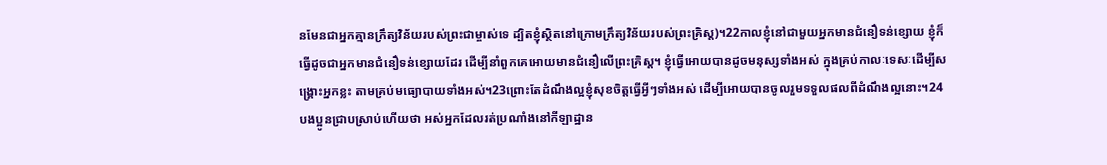នមែនជាអ្នកគ្មានក្រឹត្យវិន័យរបស់ព្រះជាម្ចាស់ទេ ដ្បិតខ្ញុំស្ថិតនៅក្រោមក្រឹត្យវិន័យរបស់ព្រះគ្រិស្ដ)។22កាលខ្ញុំនៅជាមួយអ្នកមានជំនឿទន់ខ្សោយ ខ្ញុំក៏ធ្វើដូចជាអ្នកមានជំនឿទន់ខ្សោយដែរ ដើម្បីនាំពួកគេអោយមានជំនឿលើព្រះគ្រិស្ដ។ ខ្ញុំធ្វើអោយបានដូចមនុស្សទាំងអស់ ក្នុងគ្រប់កាលៈទេសៈដើម្បីសង្គ្រោះអ្នកខ្លះ តាមគ្រប់មធ្យោបាយទាំងអស់។23ព្រោះតែដំណឹងល្អខ្ញុំសុខចិត្ដធ្វើអ្វីៗទាំងអស់ ដើម្បីអោយបានចូលរួមទទួលផលពីដំណឹងល្អនោះ។24បងប្អូនជ្រាបស្រាប់ហើយថា អស់អ្នកដែលរត់ប្រណាំងនៅកីឡាដ្ឋាន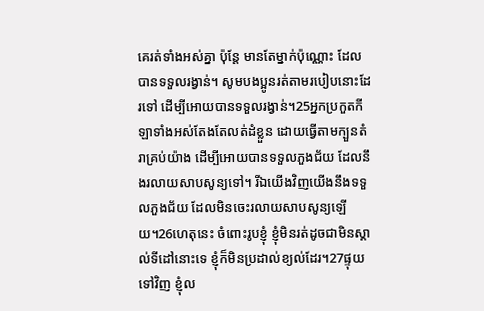គេរត់ទាំងអស់គ្នា ប៉ុន្ដែ មានតែម្នាក់ប៉ុណ្ណោះ ដែលបានទទួលរង្វាន់។ សូមបងប្អូនរត់តាមរបៀបនោះដែរទៅ ដើម្បីអោយបានទទួលរង្វាន់។25អ្នកប្រកួតកីឡាទាំងអស់តែងតែលត់ដំខ្លួន ដោយធ្វើតាមក្បួនតំរាគ្រប់យ៉ាង ដើម្បីអោយបានទទួលភួងជ័យ ដែលនឹងរលាយសាបសូន្យទៅ។ រីឯយើងវិញយើងនឹងទទួលភួងជ័យ ដែលមិនចេះរលាយសាបសូន្យឡើយ។26ហេតុនេះ ចំពោះរូបខ្ញុំ ខ្ញុំមិនរត់ដូចជាមិនស្គាល់ទីដៅនោះទេ ខ្ញុំក៏មិនប្រដាល់ខ្យល់ដែរ។27ផ្ទុយទៅវិញ ខ្ញុំល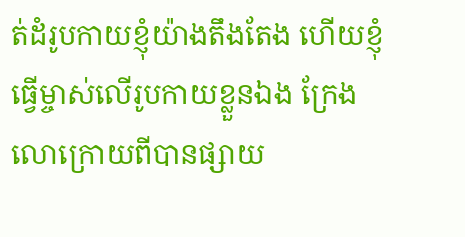ត់ដំរូបកាយខ្ញុំយ៉ាងតឹងតែង ហើយខ្ញុំធ្វើម្ចាស់លើរូបកាយខ្លួនឯង ក្រែងលោក្រោយពីបានផ្សាយ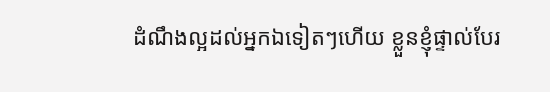ដំណឹងល្អដល់អ្នកឯទៀតៗហើយ ខ្លួនខ្ញុំផ្ទាល់បែរ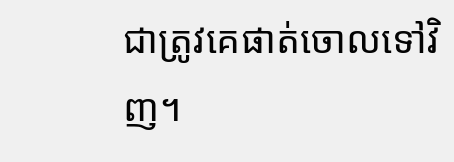ជាត្រូវគេផាត់ចោលទៅវិញ។